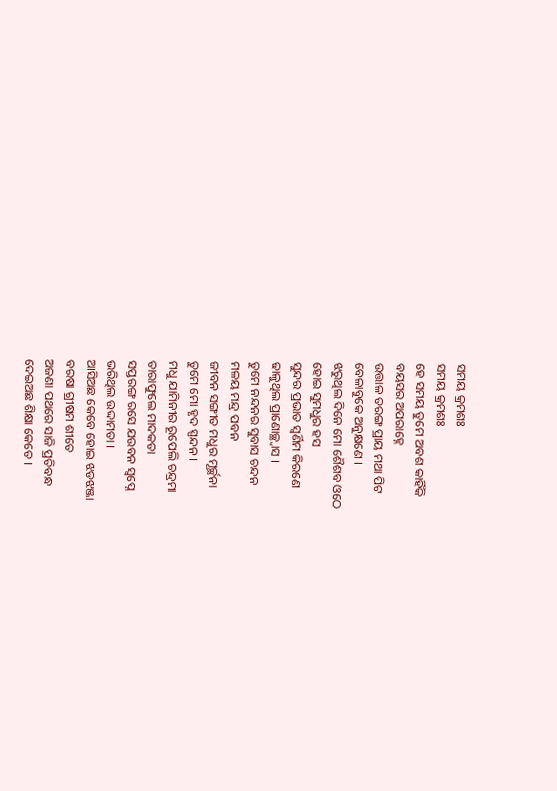ସମୟ କ୍ରମଶଃ
ସମୟ କ୍ରମଶଃ
ହେ ସମୟ ତୁମେ ଅବଶ କାହିଁକି
ବୟସର ଅପରାହ୍ନେ
ଉତ୍ତାଳ ତରଙ୍ଗ ପ୍ରାୟ ମଥା ପିଟ
ବେଳାବୁକେ ଅନୁକ୍ଷଣେ ।
ଝରୁଥିଲ ଦିନେ ମୋ ଶୈଶବ ଓଠେ
ହୋଇ ସୁମଧୁର ହସ
ସୁନ୍ଦର ପ୍ରଭାତ ସ୍ବର୍ଣିମ କିରଣେ
ଢାଳୁଥିଲ ପ୍ରାଣୋଚ୍ଛ୍ବାସ ।
ତୁମେ ନନ୍ଦନର ସୁବାସ ଚନ୍ଦନ
ମଳୟ ମନ୍ଦ୍ର ପବନ
ଜୀବନ ସଙ୍ଗୀତ ମଧୁର ମୂର୍ଚ୍ଛନା
ତୁମେ ମୋ ହୃଦ ସ୍ପନ୍ଦନ ।
ମଧୁ ଯାମିନୀର ରୂପେଲି ଚନ୍ଦ୍ରମା
ତାରାଫୁଲେ ମାଦକତା
ସପ୍ତରଙ୍ଗ ରସେ ଯଉବନ ସ୍ବପ୍ନେ
ଭରିଥିଲ ଉଦ୍ଦାମତା ।
ଆସିଅଛ କେବେ ହୋଇ ଝଡଝଞ୍ଜା
ବରଷା ଗ୍ରୀଷମ ଶୀତେ
ଅଜଣା ପଥରେ ସାଜି ପ୍ରତିବନ୍ଧ
ଦେଇଅଛ ଶିକ୍ଷା କେତେ ।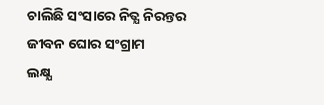ଚାଲିଛି ସଂସାରେ ନିତ୍ଯ ନିରନ୍ତର
ଜୀବନ ଘୋର ସଂଗ୍ରାମ
ଲକ୍ଷ୍ଯ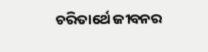ଚରିତାର୍ଥେ ଜୀବନର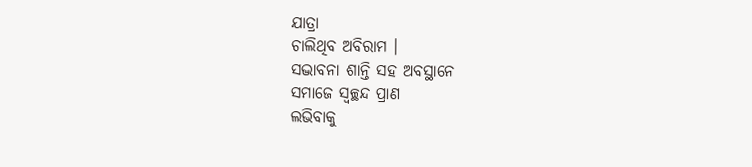ଯାତ୍ରା
ଚାଲିଥିବ ଅବିରାମ ।
ସଦ୍ଭାବନା ଶାନ୍ତି ସହ ଅବସ୍ଥାନେ
ସମାଜେ ସ୍ବଚ୍ଛନ୍ଦ ପ୍ରାଣ
ଲଭିବାକୁ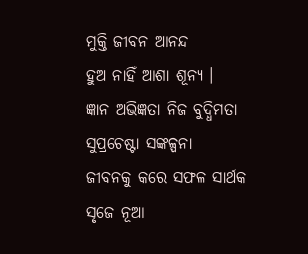ମୁକ୍ତି ଜୀବନ ଆନନ୍ଦ
ହୁଅ ନାହିଁ ଆଶା ଶୂନ୍ଯ ।
ଜ୍ଞାନ ଅଭିଜ୍ଞତା ନିଜ ବୁଦ୍ଧିମତା
ସୁପ୍ରଚେଷ୍ଟା ସଙ୍କଳ୍ପନା
ଜୀବନକୁ କରେ ସଫଳ ସାର୍ଥକ
ସୃଜେ ନୂଆ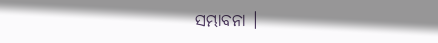ସମ୍ଭାବନା ।